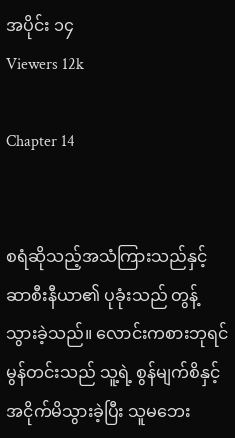အပိုင်း ၁၄
Viewers 12k

Chapter 14


စရံဆိုသည့်အသံကြားသည်နှင့် ဆာစီးနီယာ၏ ပုခုံးသည် တွန့်သွားခဲ့သည်။ လောင်းကစားဘုရင်မွန်တင်းသည် သူ့ရဲ့ စွန်မျက်စိနှင့် အငိုက်မိသွားခဲ့ပြီး သူမဘေး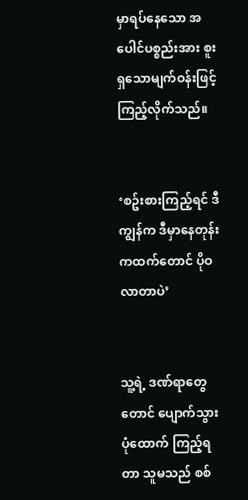မှာရပ်နေသော အပေါင်ပစ္စည်းအား စူးရှသောမျက်ဝန်းဖြင့် ကြည့်လိုက်သည်။


‘စဥ်းစားကြည့်ရင် ဒီကျွန်က ဒီမှာနေတုန်းကထက်တောင် ပိုဝလာတာပဲ’


သူ့ရဲ့ ဒဏ်ရာတွေတောင် ပျောက်သွားပုံထောက် ကြည့်ရတာ သူမသည် စစ်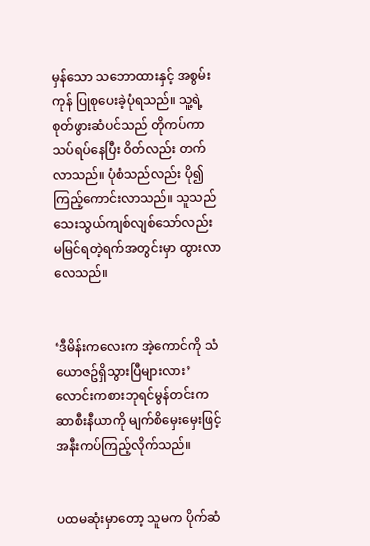မှန်သော သဘောထားနှင့် အစွမ်းကုန် ပြုစုပေးခဲ့ပုံရသည်။ သူ့ရဲ့ စုတ်ဖွားဆံပင်သည် တိုကပ်ကာ သပ်ရပ်နေပြီး ဝိတ်လည်း တက်လာသည်။ ပုံစံသည်လည်း ပို၍ကြည့်ကောင်းလာသည်။ သူသည် သေးသွယ်ကျစ်လျစ်သော်လည်း မမြင်ရတဲ့ရက်အတွင်းမှာ ထွားလာလေသည်။


‘ဒီမိန်းကလေးက အဲ့ကောင်ကို သံယောဇဥ်ရှိသွားပြီများလား’ လောင်းကစားဘုရင်မွန်တင်းက ဆာစီးနီယာကို မျက်စိမှေးမှေးဖြင့် အနီးကပ်ကြည့်လိုက်သည်။


ပထမဆုံးမှာတော့ သူမက ပိုက်ဆံ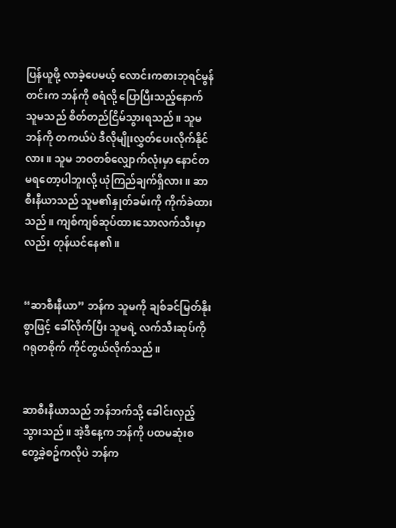ပြန်ယူဖို့ လာခဲ့ပေမယ့် လောင်းကစားဘုရင်မွန်တင်းက ဘန်ကို စရံလို့ ပြောပြီးသည့်နောက် သူမသည် စိတ်တည်ငြိမ်သွားရသည်။ သူမ ဘန်ကို တကယ်ပဲ ဒီလိုမျိုးလွှတ်ပေးလိုက်နိုင်လား။ သူမ ဘဝတစ်လျှောက်လုံးမှာ နောင်တမရတော့ပါဘူးလို့ ယုံကြည်ချက်ရှိလား။ ဆာစီးနီယာသည် သူမ၏နှုတ်ခမ်းကို ကိုက်ခဲထားသည်။ ကျစ်ကျစ်ဆုပ်ထားသောလက်သီးမှာလည်း တုန်ယင်နေ၏။


“ဆာစီးနီယာ” ဘန်က သူမကို ချစ်ခင်မြတ်နိုးစွာဖြင့် ခေါ်လိုက်ပြီး သူမရဲ့ လက်သီးဆုပ်ကို ဂရုတစိုက် ကိုင်တွယ်လိုက်သည်။


ဆာစီးနီယာသည် ဘန်ဘက်သို့ ခေါင်းလှည့်သွားသည်။ အဲ့ဒီနေ့က ဘန်ကို ပထမဆုံးစတွေ့ခဲ့စဥ်ကလိုပဲ ဘန်က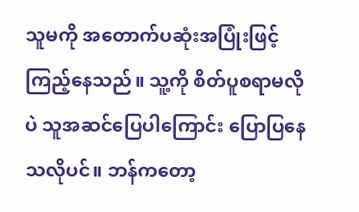သူမကို အတောက်ပဆုံးအပြုံးဖြင့်ကြည့်နေသည်။ သူ့ကို စိတ်ပူစရာမလိုပဲ သူအဆင်ပြေပါကြောင်း ပြောပြနေသလိုပင်။ ဘန်ကတော့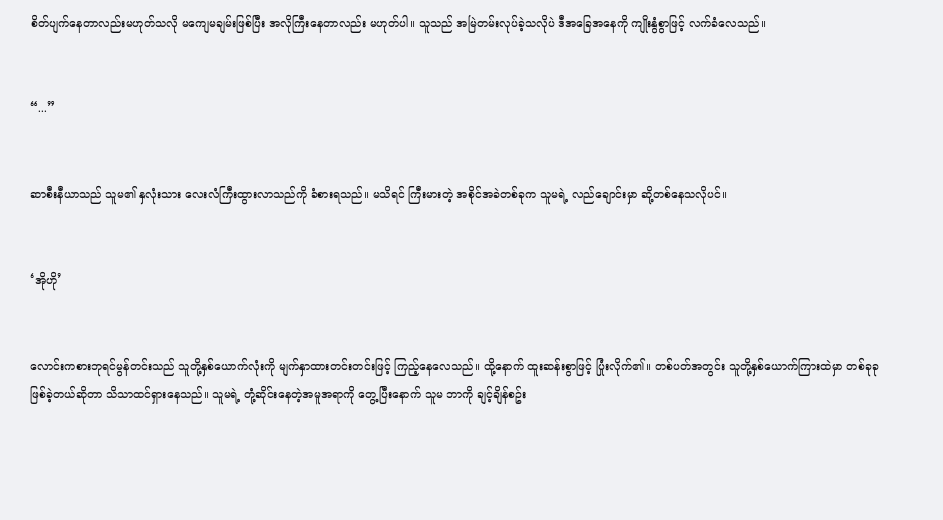စိတ်ပျက်နေတာလည်းမဟုတ်သလို မကျေမချမ်းဖြစ်ပြီး အလိုကြီးနေတာလည်း မဟုတ်ပါ။ သူသည် အမြဲတမ်းလုပ်ခဲ့သလိုပဲ ဒီအခြေအနေကို ကျိုးနွံစွာဖြင့် လက်ခံလေသည်။


“...”


ဆာစီးနီယာသည် သူမ၏ နှလုံးသား လေးလံကြီးထွားလာသည်ကို ခံစားရသည်။ မသိရင် ကြီးမားတဲ့ အစိုင်အခဲတစ်ခုက သူမရဲ့ လည်ချောင်းမှာ ဆို့တစ်နေသလိုပင်။


‘အိုဟို’


လောင်းကစားဘုရင်မွန်တင်းသည် သူတို့နှစ်ယောက်လုံးကို မျက်နှာထားတင်းတင်းဖြင့် ကြည့်နေလေသည်။ ထို့နောက် ထူးဆန်းစွာဖြင့် ပြုံးလိုက်၏။ တစ်ပတ်အတွင်း သူတို့နှစ်ယောက်ကြားထဲမှာ တစ်ခုခုဖြစ်ခဲ့တယ်ဆိုတာ သိသာထင်ရှားနေသည်။ သူမရဲ့ တုံ့ဆိုင်းနေတဲ့အမူအရာကို တွေ့ပြီးနောက် သူမ ဘာကို ချင့်ချိန်စဥ်း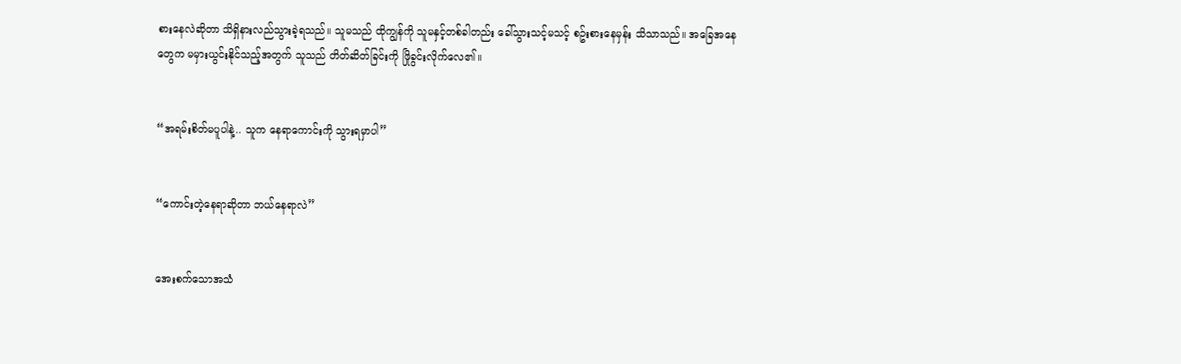စားနေလဲဆိုတာ သိရှိနားလည်သွားခဲ့ရသည်။ သူမသည် ထိုကျွန်ကို သူမနှင့်တစ်ခါတည်း ခေါ်သွားသင့်မသင့် စဥ်းစားနေမှန်း သိသာသည်။ အခြေအနေတွေက မမှားယွင်းနိုင်သည့်အတွက် သူသည် တိတ်ဆိတ်ခြင်းကို ဖြိုခွင်းလိုက်လေ၏။


“အရမ်းစိတ်မပူပါနဲ့.. သူက နေရာကောင်းကို သွားရမှာပါ”


“ကောင်းတဲ့နေရာဆိုတာ ဘယ်နေရာလဲ”


အေးစက်သောအသံ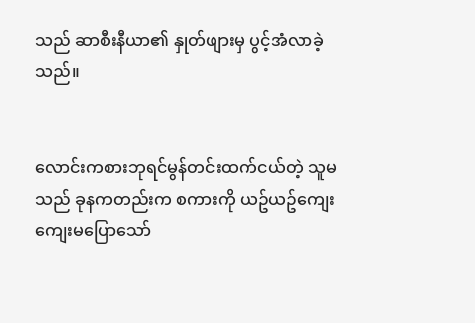သည် ဆာစီးနီယာ၏ နှုတ်ဖျားမှ ပွင့်အံလာခဲ့သည်။


လောင်းကစားဘုရင်မွန်တင်းထက်ငယ်တဲ့ သူမသည် ခုနကတည်းက စကားကို ယဥ်ယဥ်ကျေးကျေးမပြောသော်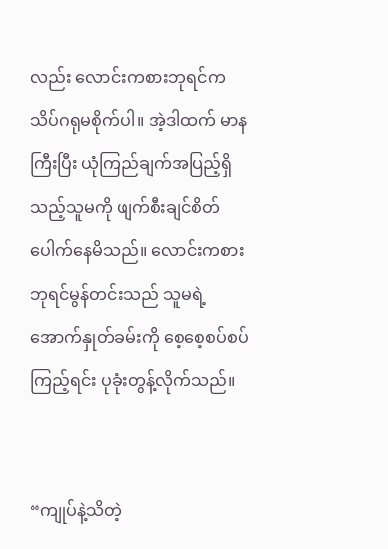လည်း လောင်းကစားဘုရင်က သိပ်ဂရုမစိုက်ပါ။ အဲ့ဒါထက် မာနကြီးပြီး ယုံကြည်ချက်အပြည့်ရှိသည့်သူမကို ဖျက်စီးချင်စိတ်ပေါက်နေမိသည်။ လောင်းကစားဘုရင်မွန်တင်းသည် သူမရဲ့ အောက်နှုတ်ခမ်းကို စေ့စေ့စပ်စပ်ကြည့်ရင်း ပုခုံးတွန့်လိုက်သည်။


“ကျုပ်နဲ့သိတဲ့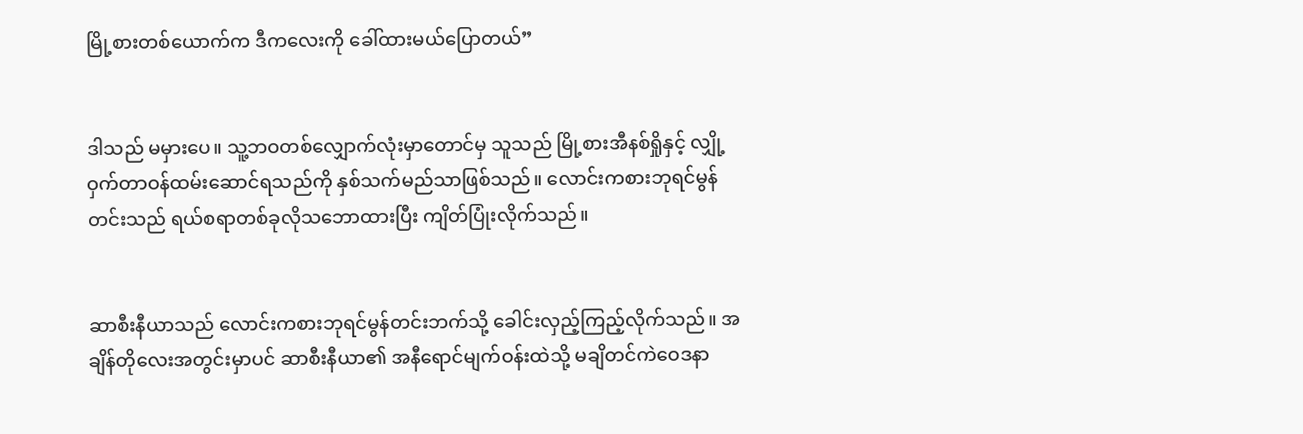မြို့စားတစ်ယောက်က ဒီကလေးကို ခေါ်ထားမယ်ပြောတယ်”


ဒါသည် မမှားပေ။ သူ့ဘဝတစ်လျှောက်လုံးမှာတောင်မှ သူသည် မြို့စားအီနစ်ရှိုနှင့် လျှို့ဝှက်တာဝန်ထမ်းဆောင်ရသည်ကို နှစ်သက်မည်သာဖြစ်သည်။ လောင်းကစားဘုရင်မွန်တင်းသည် ရယ်စရာတစ်ခုလိုသဘောထားပြီး ကျိတ်ပြုံးလိုက်သည်။


ဆာစီးနီယာသည် လောင်းကစားဘုရင်မွန်တင်းဘက်သို့ ခေါင်းလှည့်ကြည့်လိုက်သည်။ အချိန်တိုလေးအတွင်းမှာပင် ဆာစီးနီယာ၏ အနီရောင်မျက်ဝန်းထဲသို့ မချိတင်ကဲဝေဒနာ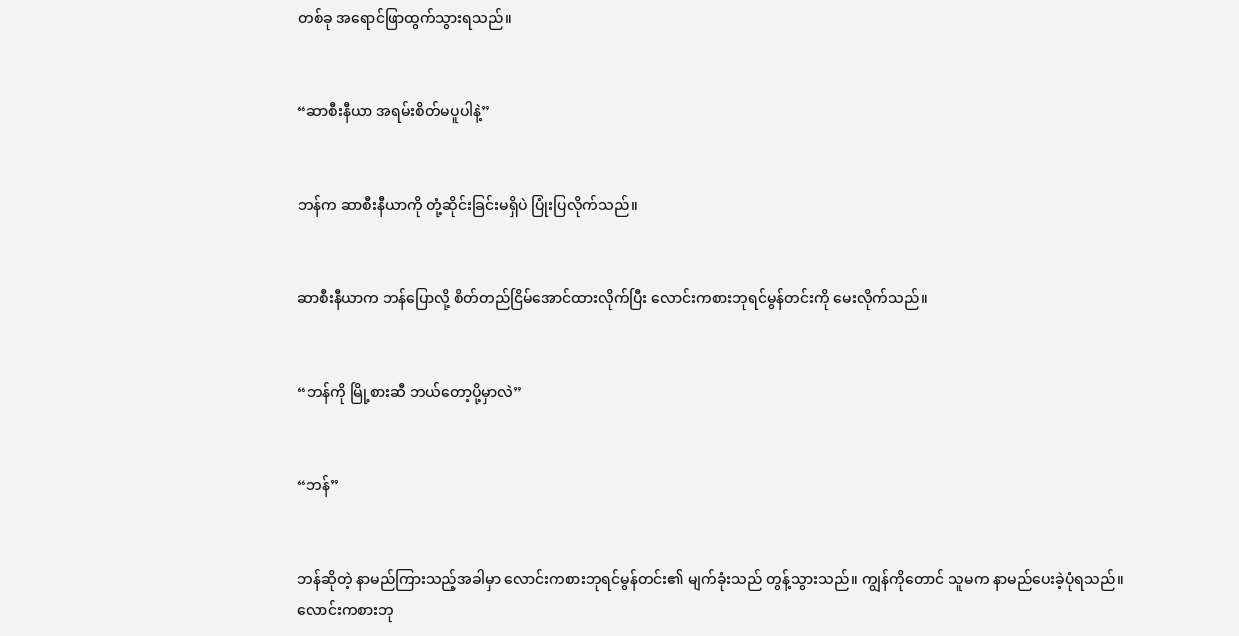တစ်ခု အရောင်ဖြာထွက်သွားရသည်။


“ဆာစီးနီယာ အရမ်းစိတ်မပူပါနဲ့”


ဘန်က ဆာစီးနီယာကို တုံ့ဆိုင်းခြင်းမရှိပဲ ပြုံးပြလိုက်သည်။


ဆာစီးနီယာက ဘန်ပြောလို့ စိတ်တည်ငြိမ်အောင်ထားလိုက်ပြီး လောင်းကစားဘုရင်မွန်တင်းကို မေးလိုက်သည်။


“ဘန်ကို မြို့စားဆီ ဘယ်တော့ပို့မှာလဲ”


“ဘန်”


ဘန်ဆိုတဲ့ နာမည်ကြားသည့်အခါမှာ လောင်းကစားဘုရင်မွန်တင်း၏ မျက်ခုံးသည် တွန့်သွားသည်။ ကျွန်ကိုတောင် သူမက နာမည်ပေးခဲ့ပုံရသည်။ လောင်းကစားဘု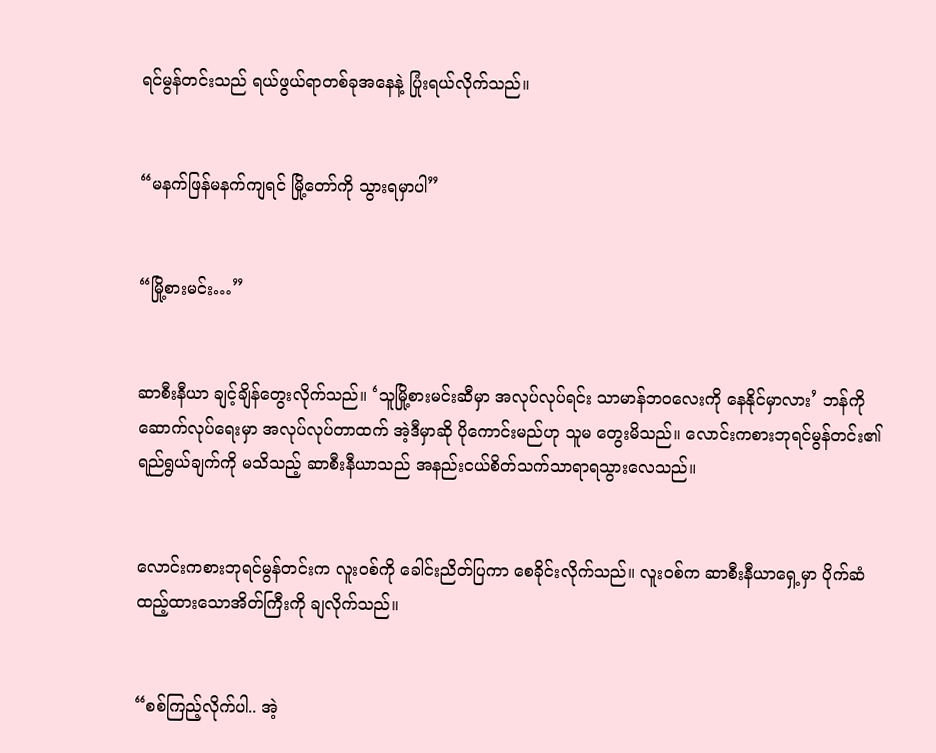ရင်မွန်တင်းသည် ရယ်ဖွယ်ရာတစ်ခုအနေနဲ့ ပြုံးရယ်လိုက်သည်။


“မနက်ဖြန်မနက်ကျရင် မြို့တော်ကို သွားရမှာပါ”


“မြို့စားမင်း…”


ဆာစီးနီယာ ချင့်ချိန်တွေးလိုက်သည်။ ‘သူမြို့စားမင်းဆီမှာ အလုပ်လုပ်ရင်း သာမာန်ဘဝလေးကို နေနိုင်မှာလား’ ဘန်ကို ဆောက်လုပ်ရေးမှာ အလုပ်လုပ်တာထက် အဲ့ဒီမှာဆို ပိုကောင်းမည်ဟု သူမ တွေးမိသည်။ လောင်းကစားဘုရင်မွန်တင်း၏ ရည်ရွယ်ချက်ကို မသိသည့် ဆာစီးနီယာသည် အနည်းငယ်စိတ်သက်သာရာရသွားလေသည်။


လောင်းကစားဘုရင်မွန်တင်းက လူးဝစ်ကို ခေါင်းညိတ်ပြကာ စေခိုင်းလိုက်သည်။ လူးဝစ်က ဆာစီးနီယာရှေ့မှာ ပိုက်ဆံထည့်ထားသောအိတ်ကြီးကို ချလိုက်သည်။


“စစ်ကြည့်လိုက်ပါ.. အဲ့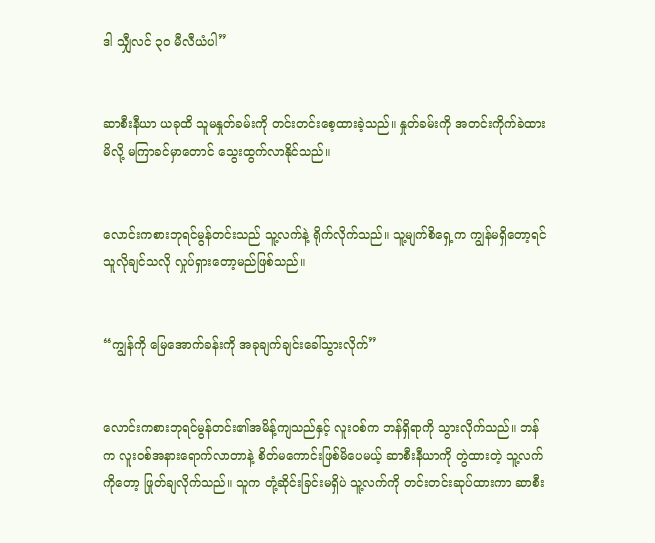ဒါ သျှီလင် ၃၀ မီလီယံပါ”


ဆာစီးနီယာ ယခုထိ သူမနှုတ်ခမ်းကို တင်းတင်းစေ့ထားခဲ့သည်။ နှုတ်ခမ်းကို အတင်းကိုက်ခဲထားမိလို့ မကြာခင်မှာတောင် သွေးထွက်လာနိုင်သည်။


လောင်းကစားဘုရင်မွန်တင်းသည် သူ့လက်နဲ့ ရိုက်လိုက်သည်။ သူ့မျက်စိရှေ့က ကျွန်မရှိတော့ရင် သူလိုချင်သလို လှုပ်ရှားတော့မည်ဖြစ်သည်။


“ကျွန်ကို မြေအောက်ခန်းကို အခုချက်ချင်းခေါ်သွားလိုက်”


လောင်းကစားဘုရင်မွန်တင်း၏အမိန့်ကျသည်နှင့် လူးဝစ်က ဘန်ရှိရာကို သွားလိုက်သည်။ ဘန်က လူးဝစ်အနားရောက်လာတာနဲ့ စိတ်မကောင်းဖြစ်မိပေမယ့် ဆာစီးနီယာကို တွဲထားတဲ့ သူ့လက်ကိုတော့ ဖြုတ်ချလိုက်သည်။ သူက တုံ့ဆိုင်းခြင်းမရှိပဲ သူ့လက်ကို တင်းတင်းဆုပ်ထားကာ ဆာစီး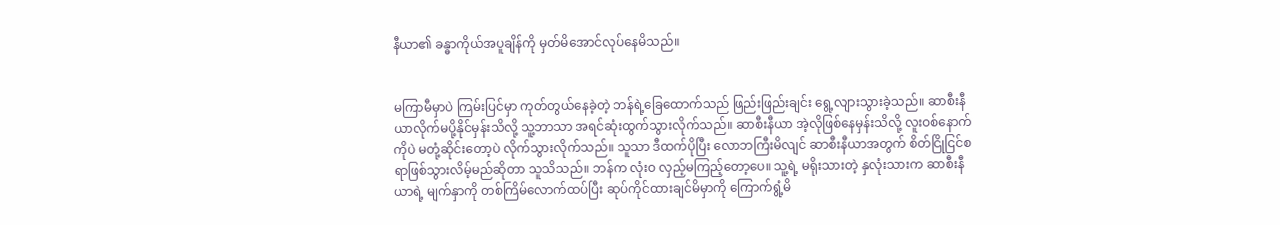နီယာ၏ ခန္ဓာကိုယ်အပူချိန်ကို မှတ်မိအောင်လုပ်နေမိသည်။


မကြာမီမှာပဲ ကြမ်းပြင်မှာ ကုတ်တွယ်နေခဲ့တဲ့ ဘန်ရဲ့ခြေထောက်သည် ဖြည်းဖြည်းချင်း ရွေ့လျားသွားခဲ့သည်။ ဆာစီးနီယာလိုက်မပို့နိုင်မှန်းသိလို့ သူ့ဘာသာ အရင်ဆုံးထွက်သွားလိုက်သည်။ ဆာစီးနီယာ အဲ့လိုဖြစ်နေမှန်းသိလို့ လူးဝစ်နောက်ကိုပဲ မတုံ့ဆိုင်းတော့ပဲ လိုက်သွားလိုက်သည်။ သူသာ ဒီထက်ပိုပြီး လောဘကြီးမိလျင် ဆာစီးနီယာအတွက် စိတ်ငြိုငြင်စရာဖြစ်သွားလိမ့်မည်ဆိုတာ သူသိသည်။ ဘန်က လုံးဝ လှည့်မကြည့်တော့ပေ။ သူ့ရဲ့ မရိုးသားတဲ့ နှလုံးသားက ဆာစီးနီယာရဲ့ မျက်နှာကို တစ်ကြိမ်လောက်ထပ်ပြီး ဆုပ်ကိုင်ထားချင်မိမှာကို ကြောက်ရွံ့မိ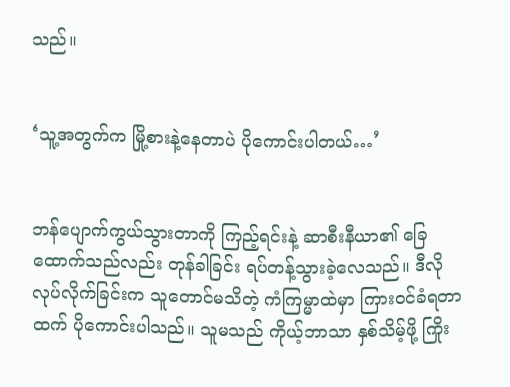သည်။


‘သူ့အတွက်က မြို့စားနဲ့နေတာပဲ ပိုကောင်းပါတယ်…’


ဘန်ပျောက်ကွယ်သွားတာကို ကြည့်ရင်းနဲ့ ဆာစီးနီယာ၏ ခြေထောက်သည်လည်း တုန်ခါခြင်း ရပ်တန့်သွားခဲ့လေသည်။ ဒီလိုလုပ်လိုက်ခြင်းက သူတောင်မသိတဲ့ ကံကြမ္မာထဲမှာ ကြားဝင်ခံရတာထက် ပိုကောင်းပါသည်။ သူမသည် ကိုယ့်ဘာသာ နှစ်သိမ့်ဖို့ ကြိုး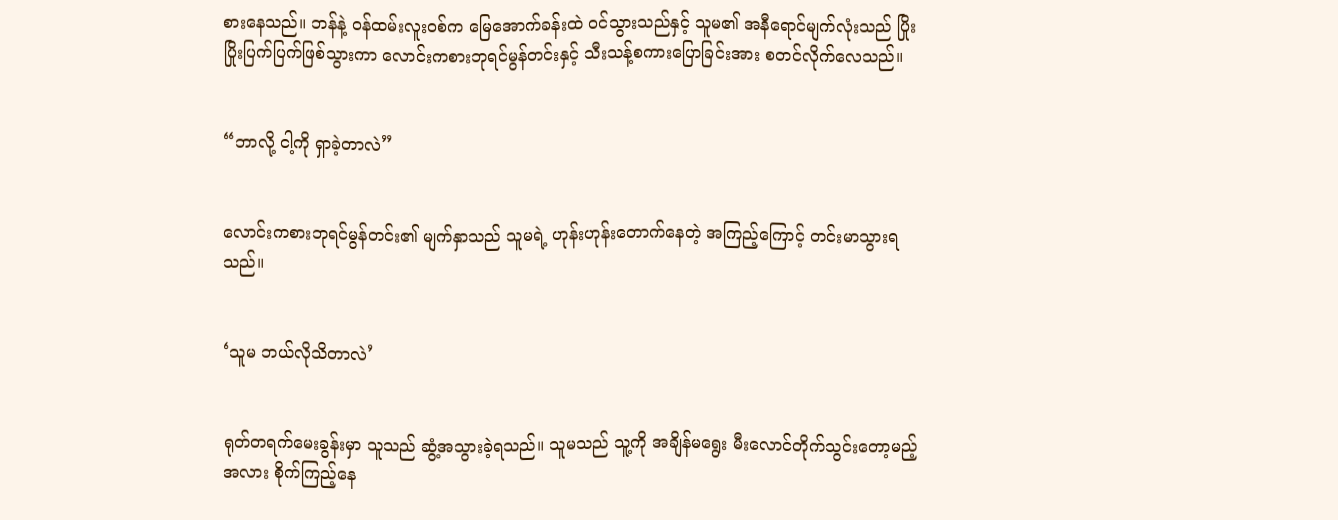စားနေသည်။ ဘန်နဲ့ ဝန်ထမ်းလူးဝစ်က မြေအောက်ခန်းထဲ ဝင်သွားသည်နှင့် သူမ၏ အနီရောင်မျက်လုံးသည် ပြိုးပြိုးပြက်ပြက်ဖြစ်သွားကာ လောင်းကစားဘုရင်မွန်တင်းနှင့် သီးသန့်စကားပြောခြင်းအား စတင်လိုက်လေသည်။


“ဘာလို့ ငါ့ကို ရှာခဲ့တာလဲ”


လောင်းကစားဘုရင်မွန်တင်း၏ မျက်နှာသည် သူမရဲ့ ဟုန်းဟုန်းတောက်နေတဲ့ အကြည့်ကြောင့် တင်းမာသွားရသည်။


‘သူမ ဘယ်လိုသိတာလဲ’


ရုတ်တရက်မေးခွန်းမှာ သူသည် ဆွံ့အသွားခဲ့ရသည်။ သူမသည် သူ့ကို အချိန်မရွေး မီးလောင်တိုက်သွင်းတော့မည့်အလား စိုက်ကြည့်နေ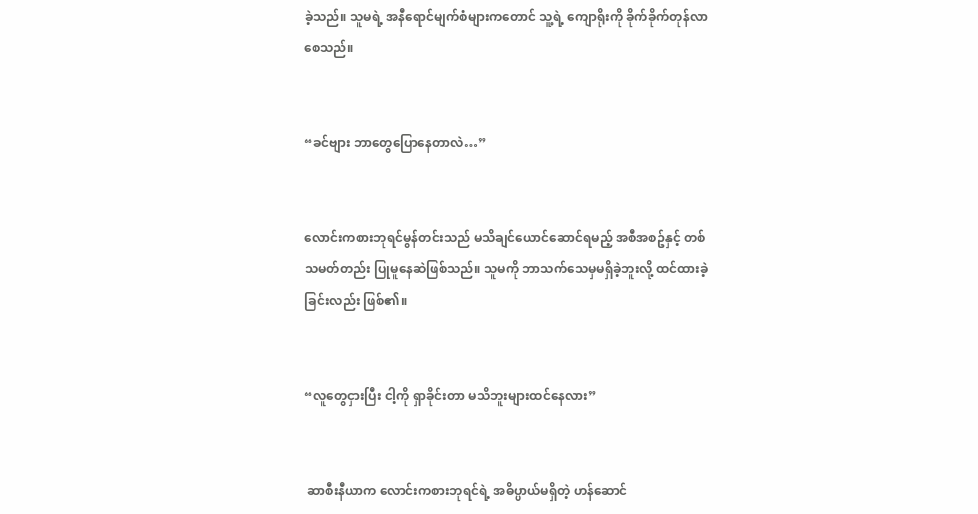ခဲ့သည်။ သူမရဲ့ အနီရောင်မျက်စံများကတောင် သူ့ရဲ့ ကျောရိုးကို ခိုက်ခိုက်တုန်လာစေသည်။


“ခင်ဗျား ဘာတွေပြောနေတာလဲ…”


လောင်းကစားဘုရင်မွန်တင်းသည် မသိချင်ယောင်ဆောင်ရမည့် အစီအစဥ်နှင့် တစ်သမတ်တည်း ပြုမူနေဆဲဖြစ်သည်။ သူမကို ဘာသက်သေမှမရှိခဲ့ဘူးလို့ ထင်ထားခဲ့ခြင်းလည်း ဖြစ်၏။


“လူတွေငှားပြီး ငါ့ကို ရှာခိုင်းတာ မသိဘူးများထင်နေလား”


 ဆာစီးနီယာက လောင်းကစားဘုရင်ရဲ့ အဓိပ္ပာယ်မရှိတဲ့ ဟန်ဆောင်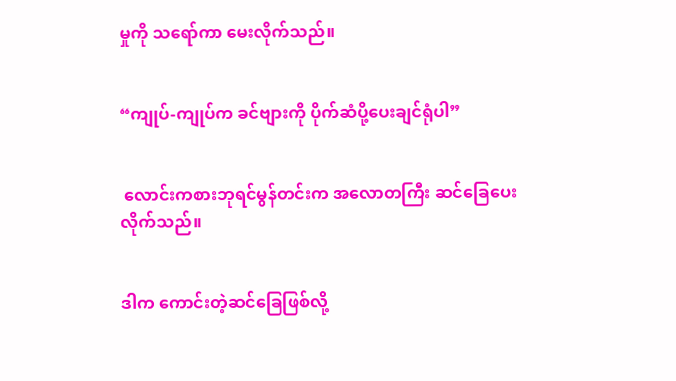မှုကို သရော်ကာ မေးလိုက်သည်။


“ကျုပ်-ကျုပ်က ခင်ဗျားကို ပိုက်ဆံပို့ပေးချင်ရုံပါ”


 လောင်းကစားဘုရင်မွန်တင်းက အလောတကြီး ဆင်ခြေပေးလိုက်သည်။


ဒါက ကောင်းတဲ့ဆင်ခြေဖြစ်လို့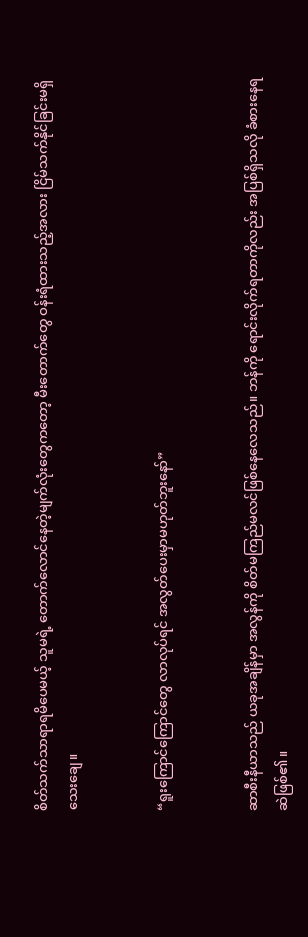စိတ်သက်သာရာရမိပေမယ့် သူမရဲ့ တောက်လောင်နေတဲ့မျက်လုံးတွေကတော့ မီးတောက်တွေ ဝန်းရံထားသည့်အလား ငြိမ်သက်နိုင်ခြင်းမရှိသေးချေ။


“ရူးကြောင်ကြောင်တွေ လာလုပ်ရင် အလွတ်ပေးမှာမဟုတ်ဘူးနော်”


ဆာစီးနီယာသည် ယခုအချိန်မှာ အလွန်ကို စိတ်မကြည်မလင်ဖြစ်နေလေသည်။ ဘန်ကို ရောင်းလိုက်ရတာကိုလည်း အပြစ်ရှိသလို ခံစားနေရဆဲဖြစ်၏။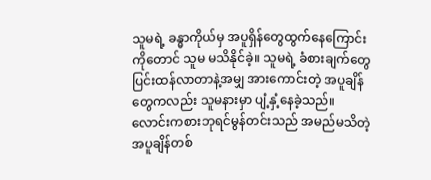သူမရဲ့ ခန္ဓာကိုယ်မှ အပူရှိန်တွေထွက်နေကြောင်းကိုတောင် သူမ မသိနိုင်ခဲ့။ သူမရဲ့ ခံစားချက်တွေ ပြင်းထန်လာတာနဲ့အမျှ အားကောင်းတဲ့ အပူချိန်တွေကလည်း သူမနားမှာ ပျံ့နှံ့နေခဲ့သည်။ လောင်းကစားဘုရင်မွန်တင်းသည် အမည်မသိတဲ့ အပူချိန်တစ်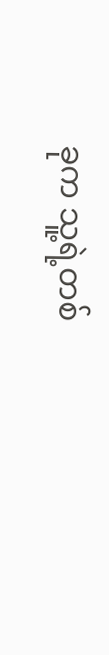ခုက သူ့ရဲ့တစ်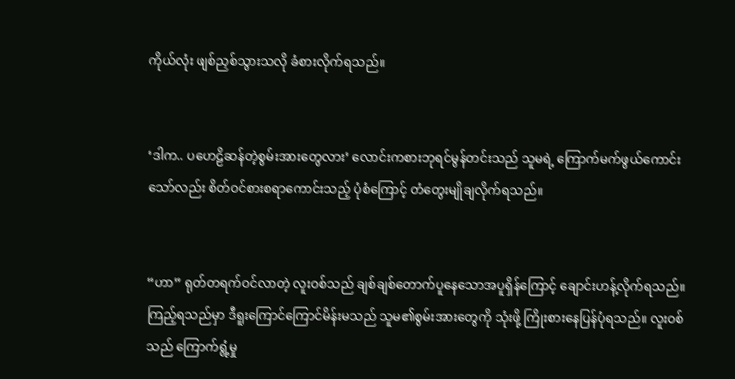ကိုယ်လုံး ဖျစ်ညှစ်သွားသလို ခံစားလိုက်ရသည်။


‘ဒါက.. ပဟေဠိဆန်တဲ့စွမ်းအားတွေလား’ လောင်းကစားဘုရင်မွန်တင်းသည် သူမရဲ့ ကြောက်မက်ဖွယ်ကောင်းသော်လည်း စိတ်ဝင်စားစရာကောင်းသည့် ပုံစံကြောင့် တံတွေးမျိုချလိုက်ရသည်။


“ဟာ” ရုတ်တရက်ဝင်လာတဲ့ လူးဝစ်သည် ချစ်ချစ်တောက်ပူနေသောအပူရှိန်ကြောင့် ချောင်းဟန့်လိုက်ရသည်။ ကြည့်ရသည်မှာ ဒီရူးကြောင်ကြောင်မိန်းမသည် သူမ၏စွမ်းအားတွေကို သုံးဖို့ ကြိုးစားနေပြန်ပုံရသည်။ လူးဝစ်သည် ကြောက်ရွံ့မှု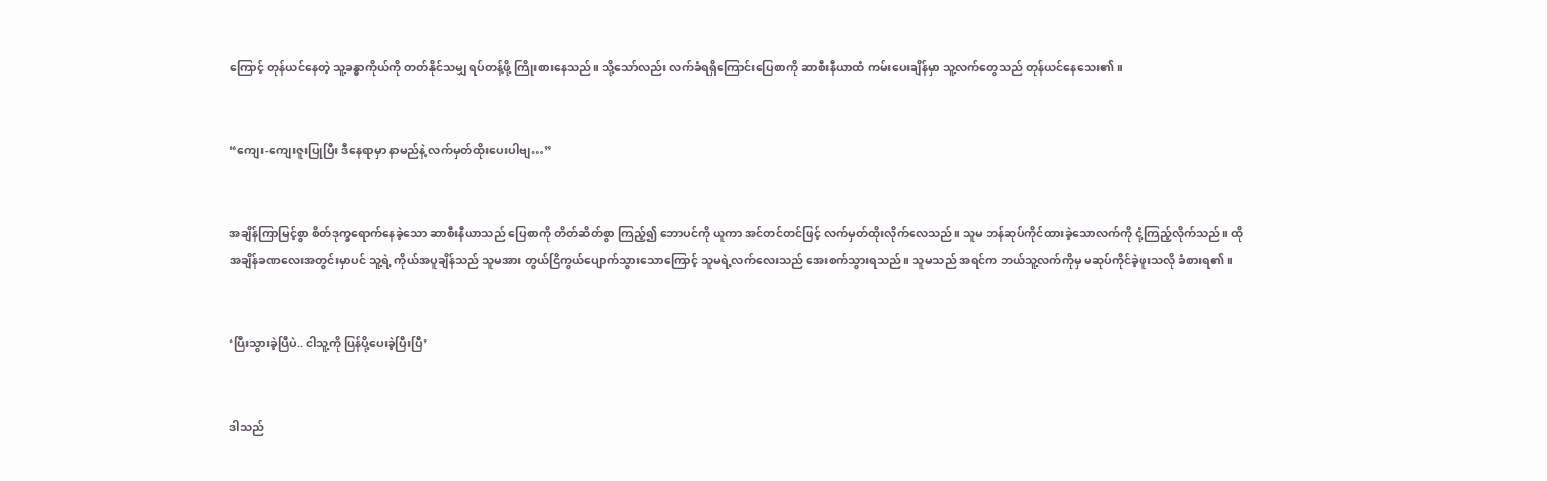ကြောင့် တုန်ယင်နေတဲ့ သူ့ခန္ဓာကိုယ်ကို တတ်နိုင်သမျှ ရပ်တန့်ဖို့ ကြိုးစားနေသည်။ သို့သော်လည်း လက်ခံရရှိကြောင်းပြေစာကို ဆာစီးနီယာထံ ကမ်းပေးချိန်မှာ သူ့လက်တွေသည် တုန်ယင်နေသေး၏။


“ကျေး-ကျေးဇူးပြုပြီး ဒီနေရာမှာ နာမည်နဲ့ လက်မှတ်ထိုးပေးပါဗျ…”


အချိန်ကြာမြင့်စွာ စိတ်ဒုက္ခရောက်နေခဲ့သော ဆာစီးနီယာသည် ပြေစာကို တိတ်ဆိတ်စွာ ကြည့်၍ ဘောပင်ကို ယူကာ အင်တင်တင်ဖြင့် လက်မှတ်ထိုးလိုက်လေသည်။ သူမ ဘန်ဆုပ်ကိုင်ထားခဲ့သောလက်ကို ငုံ့ကြည့်လိုက်သည်။ ထိုအချိန်ခဏလေးအတွင်းမှာပင် သူ့ရဲ့ ကိုယ်အပူချိန်သည် သူမအား တွယ်ငြိကွယ်ပျောက်သွားသောကြောင့် သူမရဲ့လက်လေးသည် အေးစက်သွားရသည်။ သူမသည် အရင်က ဘယ်သူ့လက်ကိုမှ မဆုပ်ကိုင်ခဲ့ဖူးသလို ခံစားရ၏။


‘ပြီးသွားခဲ့ပြီပဲ.. ငါသူ့ကို ပြန်ပို့ပေးခဲ့ပြီးပြီ’


ဒါသည်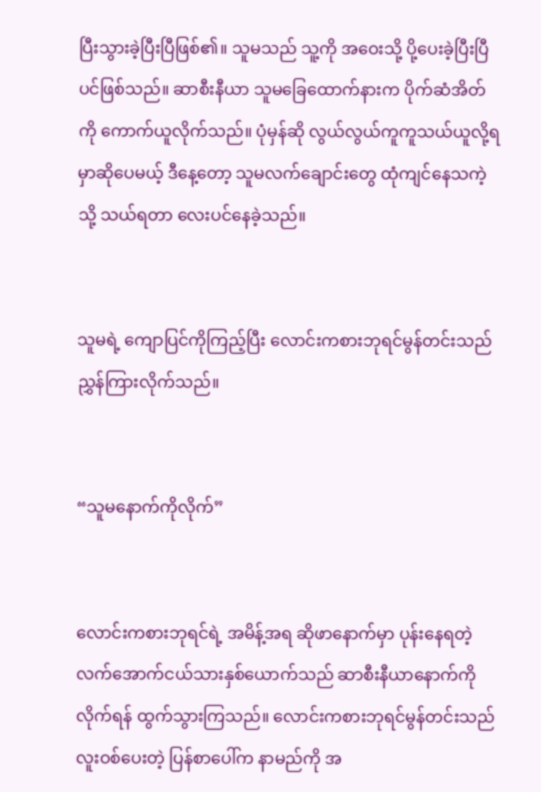ပြီးသွားခဲ့ပြီးပြီဖြစ်၏။ သူမသည် သူ့ကို အဝေးသို့ ပို့ပေးခဲ့ပြီးပြီပင်ဖြစ်သည်။ ဆာစီးနီယာ သူမခြေထောက်နားက ပိုက်ဆံအိတ်ကို ကောက်ယူလိုက်သည်။ ပုံမှန်ဆို လွယ်လွယ်ကူကူသယ်ယူလို့ရမှာဆိုပေမယ့် ဒီနေ့တော့ သူမလက်ချောင်းတွေ ထုံကျင်နေသကဲ့သို့ သယ်ရတာ လေးပင်နေခဲ့သည်။


သူမရဲ့ ကျောပြင်ကိုကြည့်ပြီး လောင်းကစားဘုရင်မွန်တင်းသည် ညွှန်ကြားလိုက်သည်။


“သူမနောက်ကိုလိုက်”


လောင်းကစားဘုရင်ရဲ့ အမိန့်အရ ဆိုဖာနောက်မှာ ပုန်းနေရတဲ့ လက်အောက်ငယ်သားနှစ်ယောက်သည် ဆာစီးနီယာနောက်ကိုလိုက်ရန် ထွက်သွားကြသည်။ လောင်းကစားဘုရင်မွန်တင်းသည် လူးဝစ်ပေးတဲ့ ပြန်စာပေါ်က နာမည်ကို အ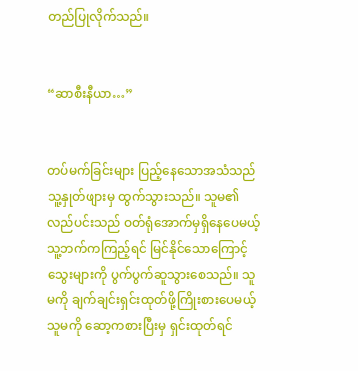တည်ပြုလိုက်သည်။


“ဆာစီးနီယာ…”


တပ်မက်ခြင်းများ ပြည့်နေသောအသံသည် သူ့နှုတ်ဖျားမှ ထွက်သွားသည်။ သူမ၏လည်ပင်းသည် ဝတ်ရုံအောက်မှရှိနေပေမယ့် သူ့ဘက်ကကြည့်ရင် မြင်နိုင်သောကြောင့် သွေးများကို ပွက်ပွက်ဆူသွားစေသည်။ သူမကို ချက်ချင်းရှင်းထုတ်ဖို့ကြိုးစားပေမယ့် သူမကို ဆော့ကစားပြီးမှ ရှင်းထုတ်ရင်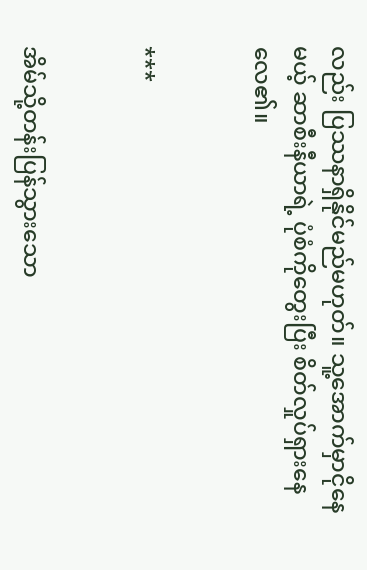လည်း ပြဿနာရှိနိုင်မည်မဟုတ်။ သူ့အောက်မှာငိုနေမယ့် ဆာစီးနီယာရဲ့ ပုံစံကိုတွေးပြီး စိတ်လှုပ်ရှားနေလေ၏။


***


အိမ်သို့တန်းပြန်သွားသော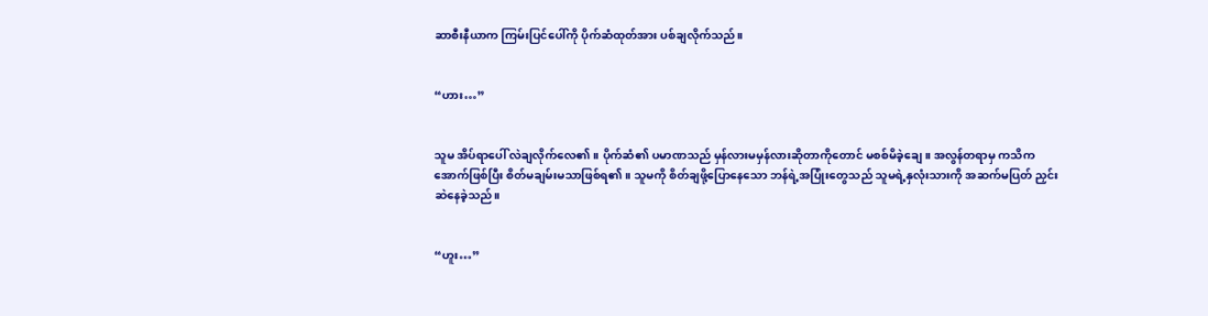ဆာစီးနီယာက ကြမ်းပြင်ပေါ်ကို ပိုက်ဆံထုတ်အား ပစ်ချလိုက်သည်။


“ဟား…”


သူမ အိပ်ရာပေါ် လဲချလိုက်လေ၏။ ပိုက်ဆံ၏ ပမာဏသည် မှန်လားမမှန်လားဆိုတာကိုတောင် မစစ်မိခဲ့ချေ။ အလွန်တရာမှ ကသိကအောက်ဖြစ်ပြီး စိတ်မချမ်းမသာဖြစ်ရ၏။ သူမကို စိတ်ချဖို့ပြောနေသော ဘန်ရဲ့အပြုံးတွေသည် သူမရဲ့နှလုံးသားကို အဆက်မပြတ် ညှင်းဆဲနေခဲ့သည်။


“ဟူး…”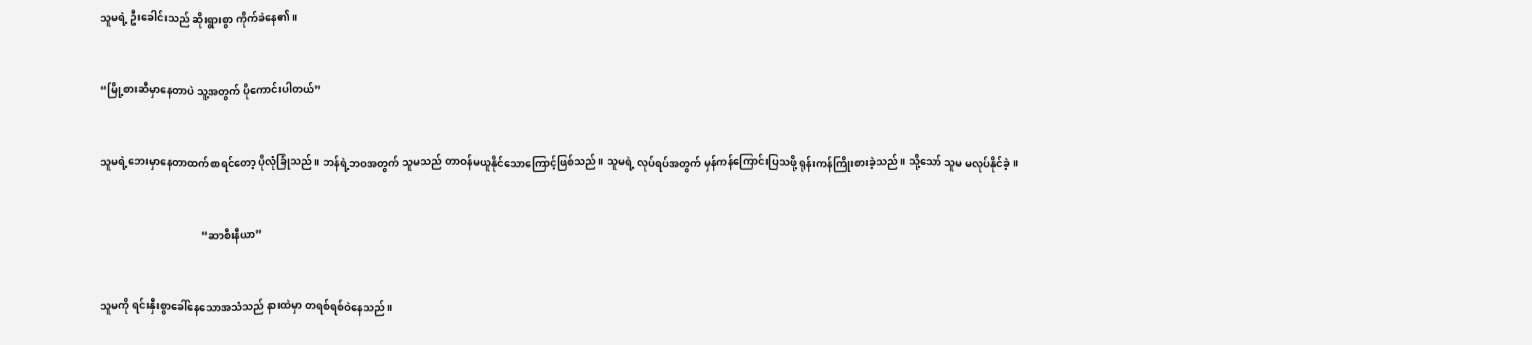သူမရဲ့ ဦးခေါင်းသည် ဆိုးရွားစွာ ကိုက်ခဲနေ၏။


“မြို့စားဆီမှာနေတာပဲ သူ့အတွက် ပိုကောင်းပါတယ်”


သူမရဲ့ဘေးမှာနေတာထက်စာရင်တော့ ပိုလုံခြုံသည်။ ဘန်ရဲ့ဘဝအတွက် သူမသည် တာဝန်မယူနိုင်သောကြောင့်ဖြစ်သည်။ သူမရဲ့ လုပ်ရပ်အတွက် မှန်ကန်ကြောင်းပြသဖို့ ရုန်းကန်ကြိုးစားခဲ့သည်။ သို့သော် သူမ မလုပ်နိုင်ခဲ့။


                                       “ဆာစီးနီယာ”


သူမကို ရင်းနှီးစွာခေါ်နေသောအသံသည် နားထဲမှာ တရစ်ရစ်ဝဲနေသည်။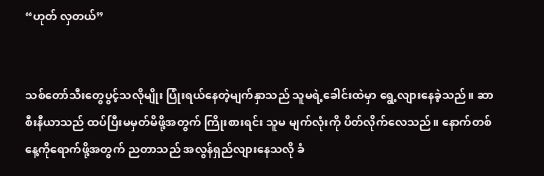“ဟုတ် လှတယ်”


သစ်တော်သီးတွေပွင့်သလိုမျိုး ပြုံးရယ်နေတဲ့မျက်နှာသည် သူမရဲ့ခေါင်းထဲမှာ ရွေ့လျားနေခဲ့သည်။ ဆာစီးနီယာသည် ထပ်ပြီးမမှတ်မိဖို့အတွက် ကြိုးစားရင်း သူမ မျက်လုံးကို ပိတ်လိုက်လေသည်။ နောက်တစ်နေ့ကိုရောက်ဖို့အတွက် ညတာသည် အလွန်ရှည်လျားနေသလို ခံ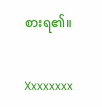စားရ၏။


Xxxxxxxx